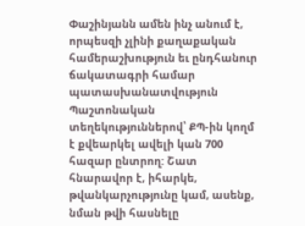Փաշինյանն ամեն ինչ անում է, որպեսզի չլինի քաղաքական համերաշխություն եւ ընդհանուր ճակատագրի համար պատասխանատվություն
Պաշտոնական տեղեկություններով՝ ՔՊ-ին կողմ է քվեարկել ավելի կան 700 հազար ընտրող: Շատ հնարավոր է, իհարկե, թվանկարչությունը կամ, ասենք, նման թվի հասնելը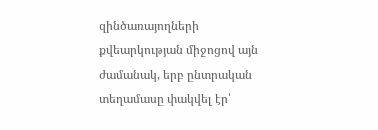զինծառայողների քվեարկության միջոցով այն ժամանակ, երբ ընտրական տեղամասը փակվել էր՝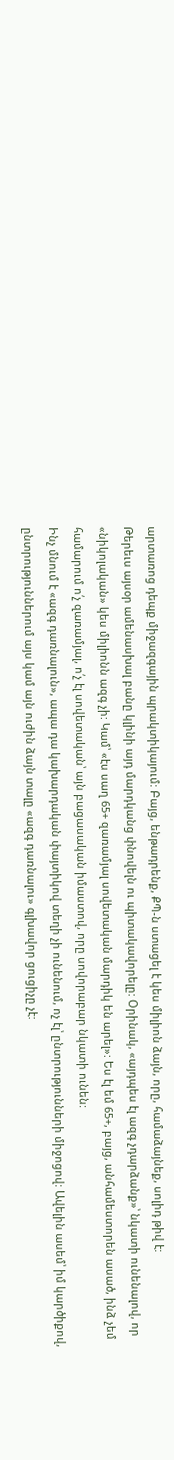արտառոց դեպք միջազգային պրակտիկայում: Բայց, ենթադրենք, ՔՊ-ն ստացել է կես միլիոն ձայն, որը, համաձայնեք, սոլիդ թիվ է:
Թերեւս այսօր ամենասխալ բանը կլինի այդ մարդկանց փնովելն ու պիտակավորելը: Օրինակ, «այդպես էլ ազգ չդարձանք»՝ նկատի ունենալով, որ «նիկոլական» կես միլիոնն ազգ չի: Կամ՝ «էս սաղ 65+ զառամյալ սովետական մարդիկ են արել»: Ես էլ եմ 65+, բայց, անհամեստորեն ասած, ինձ չեմ համարում ո՛չ զառամյալ, ո՛չ էլ սովետական՝ այն բացասական իմաստով, որը սովորաբար նկատի ունեն:
Ինչ մնում է «ազգ դառնալուն», ապա դա կախարդական փայտիկով տեղի չի ունենում, ոչ էլ՝ ընտրությունների միջոցով: Ավելին ասեմ՝ իմ կարծիքով, ընտրություններում այս կամ այն ուժին ձայն տալը «ազգ դառնալու» գլխավոր ցուցիչը չէ: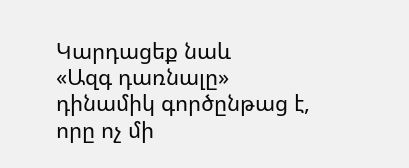Կարդացեք նաև
«Ազգ դառնալը» դինամիկ գործընթաց է, որը ոչ մի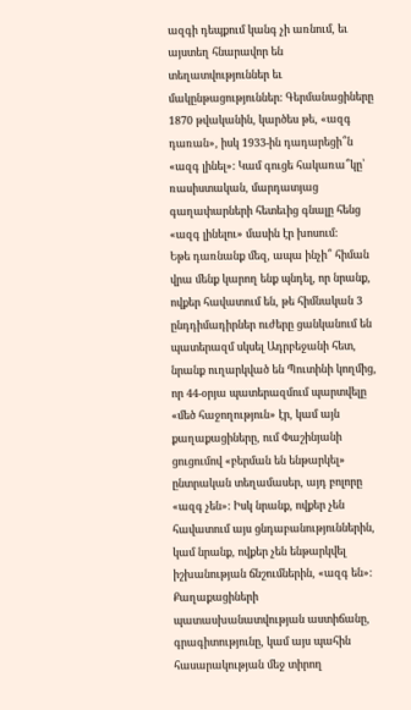ազգի դեպքում կանգ չի առնում, եւ այստեղ հնարավոր են տեղատվություններ եւ մակընթացություններ: Գերմանացիները 1870 թվականին, կարծես թե, «ազգ դառան», իսկ 1933-ին դադարեցի՞ն «ազգ լինել»: Կամ գուցե հակառա՞կը՝ ռասիստական, մարդատյաց գաղափարների հետեւից գնալը հենց «ազգ լինելու» մասին էր խոսում:
Եթե դառնանք մեզ, ապա ինչի՞ հիման վրա մենք կարող ենք պնդել, որ նրանք, ովքեր հավատում են, թե հիմնական 3 ընդդիմադիրներ ուժերը ցանկանում են պատերազմ սկսել Ադրբեջանի հետ, նրանք ուղարկված են Պուտինի կողմից, որ 44-օրյա պատերազմում պարտվելը «մեծ հաջողություն» էր, կամ այն քաղաքացիները, ում Փաշինյանի ցուցումով «բերման են ենթարկել» ընտրական տեղամասեր, այդ բոլորը «ազգ չեն»: Իսկ նրանք, ովքեր չեն հավատում այս ցնդաբանություններին, կամ նրանք, ովքեր չեն ենթարկվել իշխանության ճնշումներին, «ազգ են»:
Քաղաքացիների պատասխանատվության աստիճանը, գրագիտությունը, կամ այս պահին հասարակության մեջ տիրող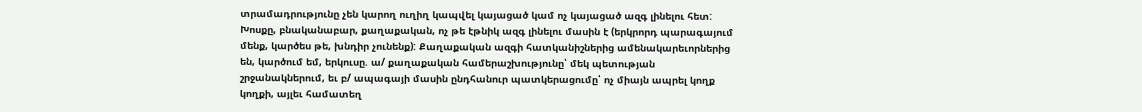տրամադրությունը չեն կարող ուղիղ կապվել կայացած կամ ոչ կայացած ազգ լինելու հետ: Խոսքը, բնականաբար, քաղաքական, ոչ թե էթնիկ ազգ լինելու մասին է (երկրորդ պարագայում մենք, կարծես թե, խնդիր չունենք): Քաղաքական ազգի հատկանիշներից ամենակարեւորներից են, կարծում եմ, երկուսը. ա/ քաղաքական համերաշխությունը՝ մեկ պետության շրջանակներում, եւ բ/ ապագայի մասին ընդհանուր պատկերացումը՝ ոչ միայն ապրել կողք կողքի, այլեւ համատեղ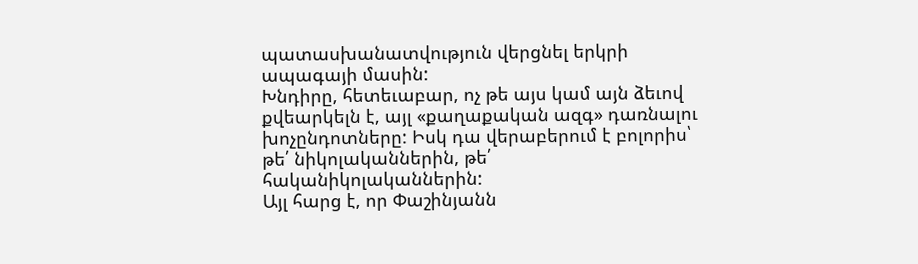պատասխանատվություն վերցնել երկրի ապագայի մասին:
Խնդիրը, հետեւաբար, ոչ թե այս կամ այն ձեւով քվեարկելն է, այլ «քաղաքական ազգ» դառնալու խոչընդոտները: Իսկ դա վերաբերում է բոլորիս՝ թե՛ նիկոլականներին, թե՛ հականիկոլականներին:
Այլ հարց է, որ Փաշինյանն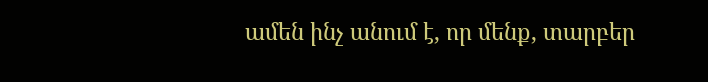ամեն ինչ անում է, որ մենք, տարբեր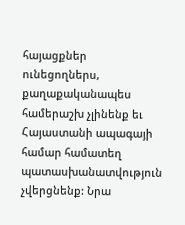հայացքներ ունեցողներս, քաղաքականապես համերաշխ չլինենք եւ Հայաստանի ապագայի համար համատեղ պատասխանատվություն չվերցնենք: Նրա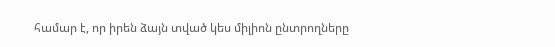համար է, որ իրեն ձայն տված կես միլիոն ընտրողները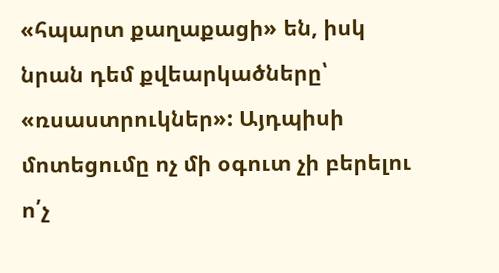«հպարտ քաղաքացի» են, իսկ նրան դեմ քվեարկածները՝ «ռսաստրուկներ»: Այդպիսի մոտեցումը ոչ մի օգուտ չի բերելու ո՛չ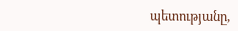պետությանը,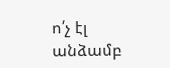ո՛չ էլ անձամբ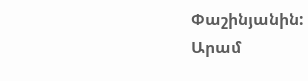Փաշինյանին:
Արամ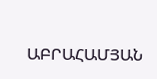ԱԲՐԱՀԱՄՅԱՆ